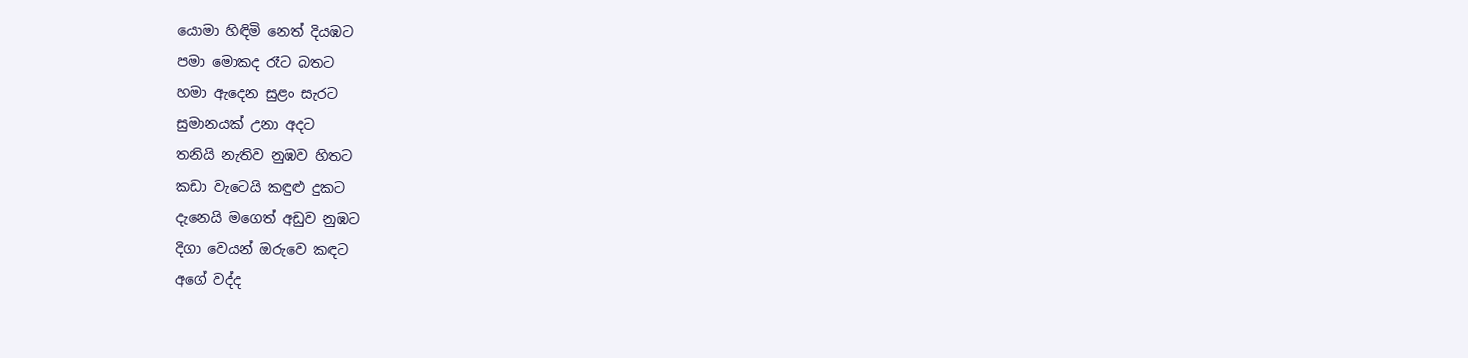යොමා හිඳිමි නෙත් දියඹට
පමා මොකද රෑට බතට
හමා ඇදෙන සුළං සැරට
සුමානයක් උනා අදට
තනියි නැතිව නුඹව හිතට
කඩා වැටෙයි කඳුළු දුකට
දැනෙයි මගෙත් අඩුව නුඹට
දිගා වෙයන් ඔරුවෙ කඳට
අගේ වද්ද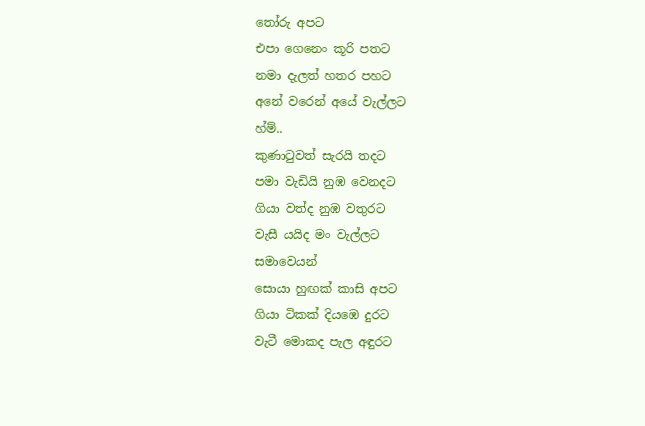තෝරු අපට
එපා ගෙනෙං කූරි පතට
නමා දැලත් හතර පහට
අනේ වරෙන් අයේ වැල්ලට
හ්ම්..
කුණාටුවත් සැරයි තදට
පමා වැඩියි නුඹ වෙනදට
ගියා වත්ද නුඹ වතුරට
වැසී යයිද මං වැල්ලට
සමාවෙයන්
සොයා හුඟක් කාසි අපට
ගියා ටිකක් දියඹෙ දුරට
වැටී මොකද පැල අඳුරට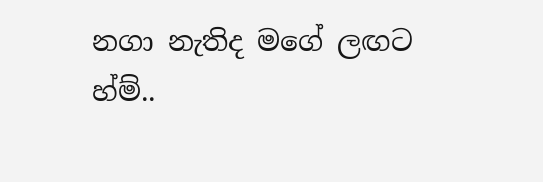නගා නැතිද මගේ ලඟට
හ්ම්..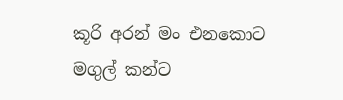කූරි අරන් මං එනකොට
මගුල් කන්ට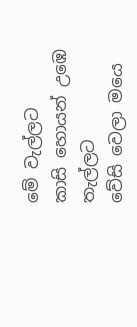මේ වැල්ලට
කාසි හොයන් උඹෙ තැල්ලට
වේසි වෙලා මයෙ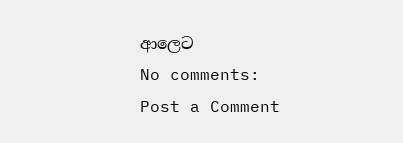ආලෙට
No comments:
Post a Comment